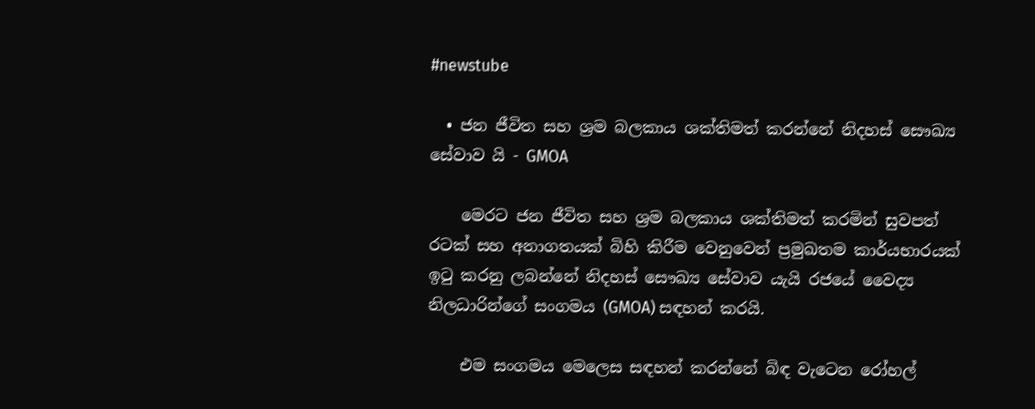#newstube

  • ජන ජීවිත සහ ශ්‍රම බලකාය ශක්තිමත් කරන්නේ නිදහස් සෞඛ්‍ය සේවාව යි - GMOA

    මෙරට ජන ජීවිත සහ ශ්‍රම බලකාය ශක්තිමත් කරමින් සුවපත් රටක් සහ අනාගතයක් බිහි කිරීම වෙනුවෙන් ප්‍රමුඛතම කාර්යභාරයක් ඉටු කරනු ලබන්නේ නිදහස් සෞඛ්‍ය සේවාව යැයි රජයේ වෛද්‍ය නිලධාරින්ගේ සංගමය (GMOA) සඳහන් කරයි.

    එම සංගමය මෙලෙස සඳහන් කරන්නේ බිඳ වැටෙන රෝහල්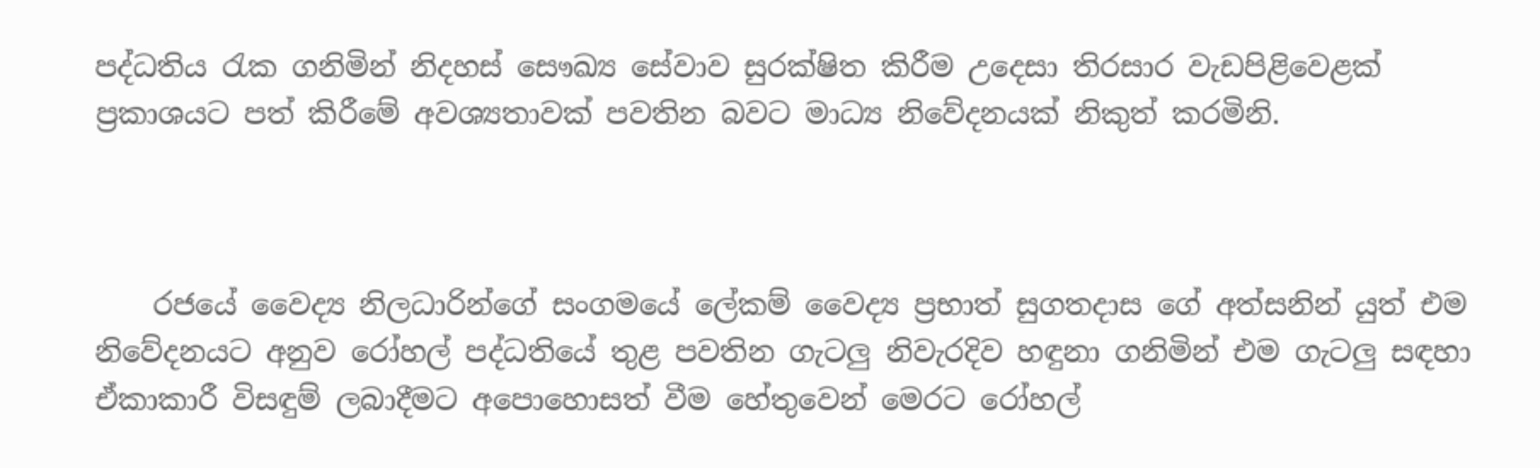පද්ධතිය රැක ගනිමින් නිදහස් සෞඛ්‍ය සේවාව සුරක්ෂිත කිරීම උදෙසා තිරසාර වැඩපිළිවෙළක් ප්‍රකාශයට පත් කිරීමේ අවශ්‍යතාවක් පවතින බවට මාධ්‍ය නිවේදනයක් නිකුත් කරමිනි.



    රජයේ වෛද්‍ය නිලධාරින්ගේ සංගමයේ ලේකම් වෛද්‍ය ප්‍රභාත් සුගතදාස ගේ අත්සනින් යුත් එම නිවේදනයට අනුව රෝහල් පද්ධතියේ තුළ පවතින ගැටලු නිවැරදිව හඳුනා ගනිමින් එම ගැටලු සඳහා ඒකාකාරී විසඳුම් ලබාදීමට අපොහොසත් වීම හේතුවෙන් මෙරට රෝහල්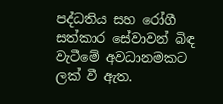පද්ධතිය සහ රෝගී සත්කාර සේවාවන් බිඳ වැටීමේ අවධානමකට ලක් වී ඇත.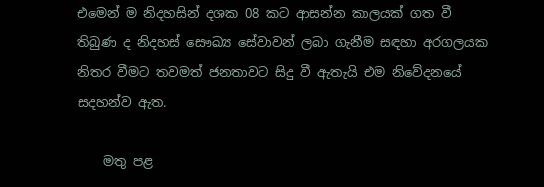එමෙන් ම නිදහසින් දශක 08 කට ආසන්න කාලයක් ගත වී තිබුණ ද නිදහස් සෞඛ්‍ය සේවාවන් ලබා ගැනීම සඳහා අරගලයක නිතර වීමට තවමත් ජනතාවට සිදු වී ඇතැයි එම නිවේදනයේ සදහන්ව ඇත.

    මතු පළ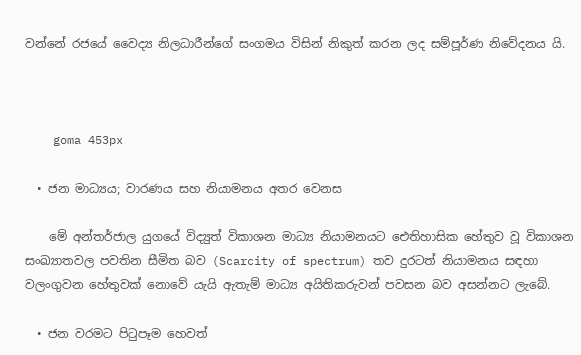වන්නේ රජයේ වෛද්‍ය නිලධාරීන්ගේ සංගමය විසින් නිකුත් කරන ලද සම්පූර්ණ නිවේදනය යි.



    goma 453px

  • ජන මාධ්‍යය; වාරණය සහ නියාමනය අතර වෙනස

    මේ අන්තර්ජාල යුගයේ විද්‍යුත් විකාශන මාධ්‍ය නියාමනයට ඓතිහාසික හේතුව වූ විකාශන සංඛ්‍යාතවල පවතින සීමිත බව (Scarcity of spectrum) තව දුරටත් නියාමනය සඳහා වලංගුවන හේතුවක් නොවේ යැයි ඇතැම් මාධ්‍ය අයිතිකරුවන් පවසන බව අසන්නට ලැබේ.

  • ජන වරමට පිටුපෑම හෙවත්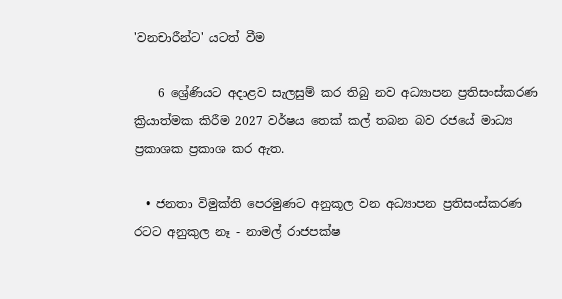'වනචාරීන්ට' යටත් වීම

    6 ශ්‍රේණියට අදාළව සැලසුම් කර තිබු නව අධ්‍යාපන ප්‍රතිසංස්කරණ ක්‍රියාත්මක කිරීම 2027 වර්ෂය තෙක් කල් තබන බව රජයේ මාධ්‍ය ප්‍රකාශක ප්‍රකාශ කර ඇත.

  • ජනතා විමුක්ති පෙරමුණට අනුකූල වන අධ්‍යාපන ප්‍රතිසංස්කරණ රටට අනුකුල නෑ - නාමල් රාජපක්ෂ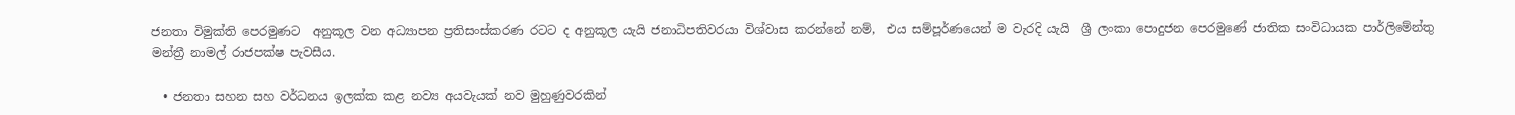ජනතා විමුක්ති පෙරමුණට  අනුකූල වන අධ්‍යාපන ප්‍රතිසංස්කරණ රටට ද අනුකූල යැයි ජනාධිපතිවරයා විශ්වාස කරන්නේ නම්,  එය සම්පූර්ණයෙන් ම වැරදි යැයි  ශ්‍රී ලංකා පොදුජන පෙරමුණේ ජාතික සංවිධායක පාර්ලිමේන්තු මන්ත්‍රී නාමල් රාජපක්ෂ පැවසීය.

  • ජනතා සහන සහ වර්ධනය ඉලක්ක කළ නව්‍ය අයවැයක් නව මුහුණුවරකින්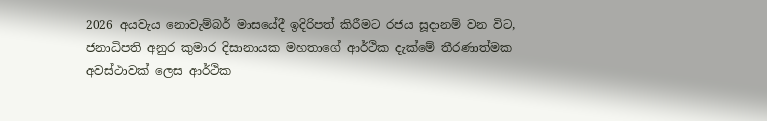2026 අයවැය නොවැම්බර් මාසයේදී ඉදිරිපත් කිරීමට රජය සූදානම් වන විට, ජනාධිපති අනුර කුමාර දිසානායක මහතාගේ ආර්ථික දැක්මේ තීරණාත්මක අවස්ථාවක් ලෙස ආර්ථික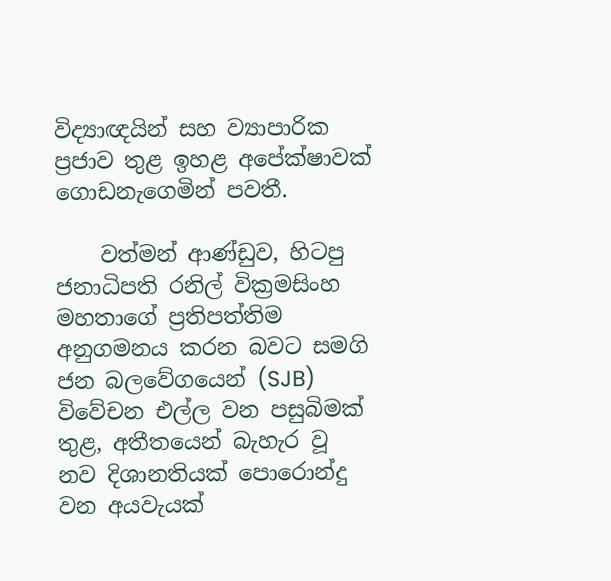විද්‍යාඥයින් සහ ව්‍යාපාරික ප්‍රජාව තුළ ඉහළ අපේක්ෂාවක් ගොඩනැගෙමින් පවතී.

    වත්මන් ආණ්ඩුව, හිටපු ජනාධිපති රනිල් වික්‍රමසිංහ මහතාගේ ප්‍රතිපත්තිම අනුගමනය කරන බවට සමගි ජන බලවේගයෙන් (SJB) විවේචන එල්ල වන පසුබිමක් තුළ, අතීතයෙන් බැහැර වූ නව දිශානතියක් පොරොන්දු වන අයවැයක්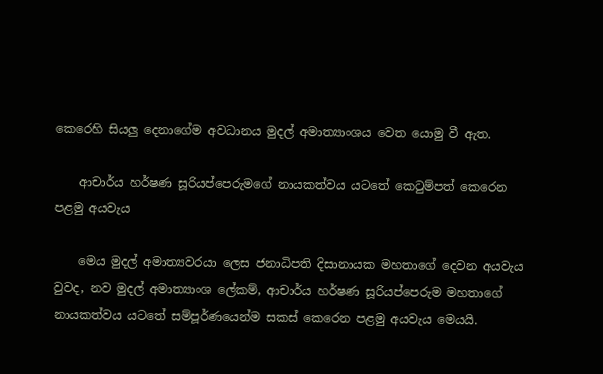කෙරෙහි සියලු දෙනාගේම අවධානය මුදල් අමාත්‍යාංශය වෙත යොමු වී ඇත.

    ආචාර්ය හර්ෂණ සූරියප්පෙරුමගේ නායකත්වය යටතේ කෙටුම්පත් කෙරෙන පළමු අයවැය

    මෙය මුදල් අමාත්‍යවරයා ලෙස ජනාධිපති දිසානායක මහතාගේ දෙවන අයවැය වුවද, නව මුදල් අමාත්‍යාංශ ලේකම්, ආචාර්ය හර්ෂණ සූරියප්පෙරුම මහතාගේ නායකත්වය යටතේ සම්පූර්ණයෙන්ම සකස් කෙරෙන පළමු අයවැය මෙයයි.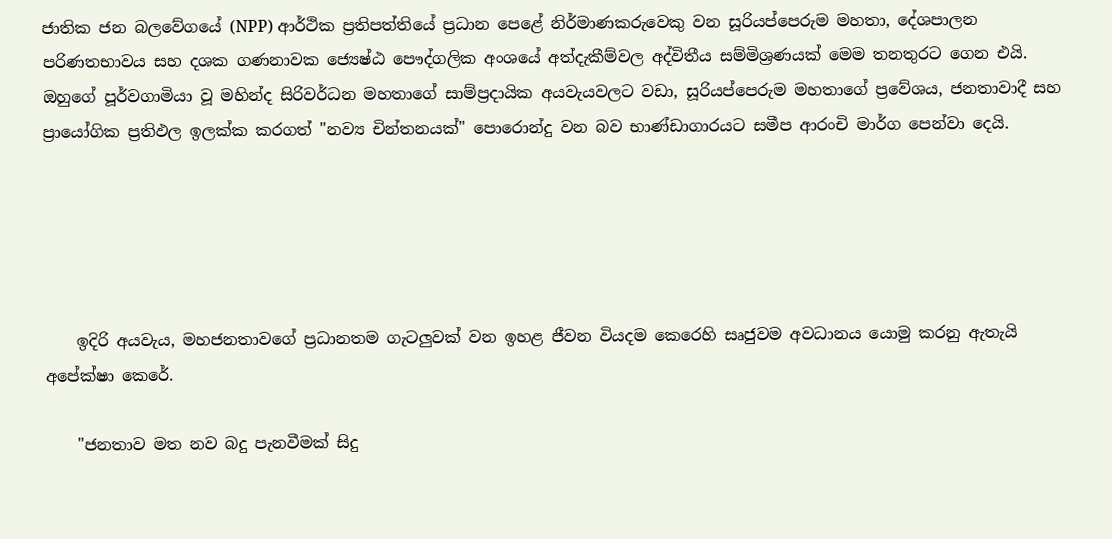ජාතික ජන බලවේගයේ (NPP) ආර්ථික ප්‍රතිපත්තියේ ප්‍රධාන පෙළේ නිර්මාණකරුවෙකු වන සූරියප්පෙරුම මහතා, දේශපාලන පරිණතභාවය සහ දශක ගණනාවක ජ්‍යෙෂ්ඨ පෞද්ගලික අංශයේ අත්දැකීම්වල අද්විතීය සම්මිශ්‍රණයක් මෙම තනතුරට ගෙන එයි. ඔහුගේ පූර්වගාමියා වූ මහින්ද සිරිවර්ධන මහතාගේ සාම්ප්‍රදායික අයවැයවලට වඩා, සූරියප්පෙරුම මහතාගේ ප්‍රවේශය, ජනතාවාදී සහ ප්‍රායෝගික ප්‍රතිඵල ඉලක්ක කරගත් "නව්‍ය චින්තනයක්" පොරොන්දු වන බව භාණ්ඩාගාරයට සමීප ආරංචි මාර්ග පෙන්වා දෙයි.





    ඉදිරි අයවැය, මහජනතාවගේ ප්‍රධානතම ගැටලුවක් වන ඉහළ ජීවන වියදම කෙරෙහි සෘජුවම අවධානය යොමු කරනු ඇතැයි අපේක්ෂා කෙරේ.

    "ජනතාව මත නව බදු පැනවීමක් සිදු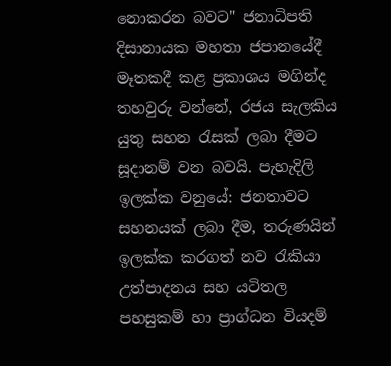නොකරන බවට" ජනාධිපති දිසානායක මහතා ජපානයේදී මෑතකදී කළ ප්‍රකාශය මගින්ද තහවුරු වන්නේ, රජය සැලකිය යුතු සහන රැසක් ලබා දීමට සූදානම් වන බවයි. පැහැදිලි ඉලක්ක වනුයේ: ජනතාවට සහනයක් ලබා දීම, තරුණයින් ඉලක්ක කරගත් නව රැකියා උත්පාදනය සහ යටිතල පහසුකම් හා ප්‍රාග්ධන වියදම්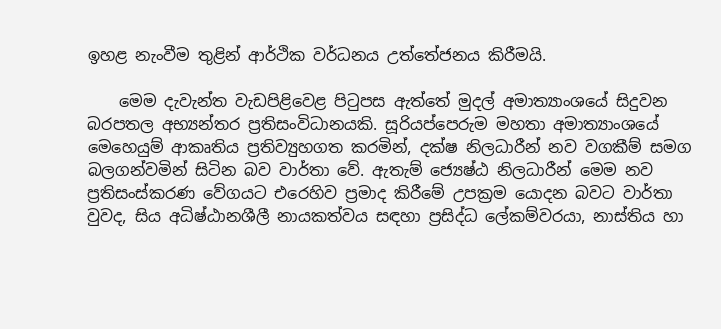ඉහළ නැංවීම තුළින් ආර්ථික වර්ධනය උත්තේජනය කිරීමයි.

    මෙම දැවැන්ත වැඩපිළිවෙළ පිටුපස ඇත්තේ මුදල් අමාත්‍යාංශයේ සිදුවන බරපතල අභ්‍යන්තර ප්‍රතිසංවිධානයකි. සූරියප්පෙරුම මහතා අමාත්‍යාංශයේ මෙහෙයුම් ආකෘතිය ප්‍රතිව්‍යුහගත කරමින්, දක්ෂ නිලධාරීන් නව වගකීම් සමග බලගන්වමින් සිටින බව වාර්තා වේ. ඇතැම් ජ්‍යෙෂ්ඨ නිලධාරීන් මෙම නව ප්‍රතිසංස්කරණ වේගයට එරෙහිව ප්‍රමාද කිරීමේ උපක්‍රම යොදන බවට වාර්තා වුවද, සිය අධිෂ්ඨානශීලී නායකත්වය සඳහා ප්‍රසිද්ධ ලේකම්වරයා, නාස්තිය හා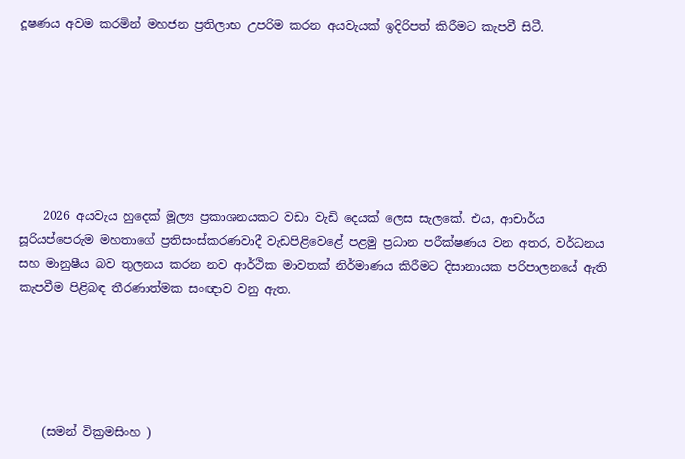දූෂණය අවම කරමින් මහජන ප්‍රතිලාභ උපරිම කරන අයවැයක් ඉදිරිපත් කිරීමට කැපවී සිටී.







    2026 අයවැය හුදෙක් මූල්‍ය ප්‍රකාශනයකට වඩා වැඩි දෙයක් ලෙස සැලකේ. එය, ආචාර්ය සූරියප්පෙරුම මහතාගේ ප්‍රතිසංස්කරණවාදී වැඩපිළිවෙළේ පළමු ප්‍රධාන පරීක්ෂණය වන අතර, වර්ධනය සහ මානුෂීය බව තුලනය කරන නව ආර්ථික මාවතක් නිර්මාණය කිරීමට දිසානායක පරිපාලනයේ ඇති කැපවීම පිළිබඳ තීරණාත්මක සංඥාව වනු ඇත.





    (සමන් වික්‍රමසිංහ )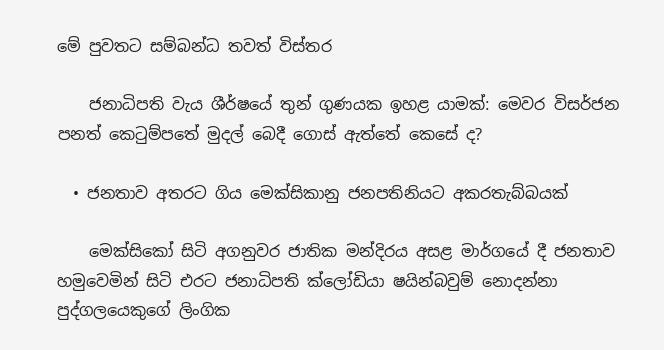මේ පුවතට සම්බන්ධ තවත් විස්තර

    ජනාධිපති වැය ශීර්ෂයේ තුන් ගුණයක ඉහළ යාමක්: මෙවර විසර්ජන පනත් කෙටුම්පතේ මුදල් බෙදී ගොස් ඇත්තේ කෙසේ ද?

  • ජනතාව අතරට ගිය මෙක්සිකානු ජනපතිනියට අකරතැබ්බයක්

    මෙක්සිකෝ සිටි අගනුවර ජාතික මන්දිරය අසළ මාර්ගයේ දී ජනතාව හමුවෙමින් සිටි එරට ජනාධිපති ක්ලෝඩියා ෂයින්බවුම් නොදන්නා පුද්ගලයෙකුගේ ලිංගික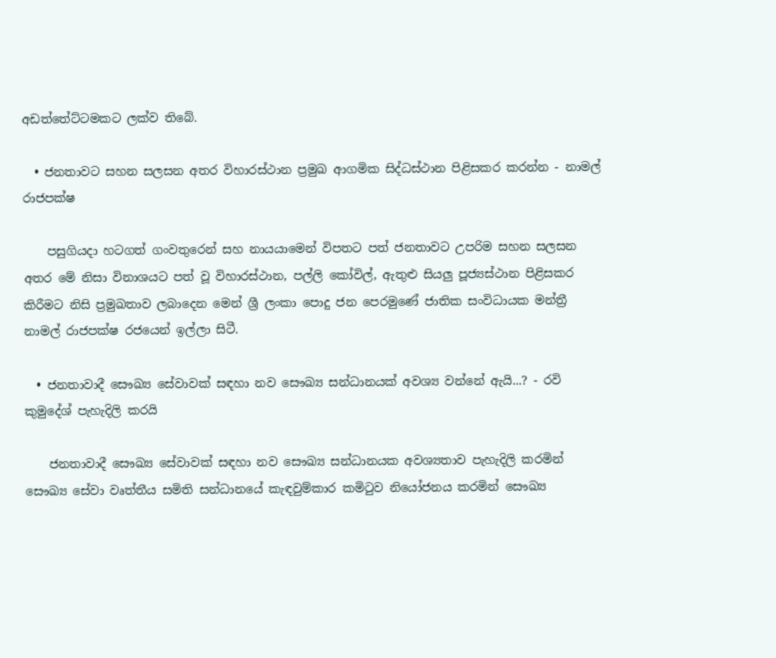අඩත්තේට්ටමකට ලක්ව තිබේ.

  • ජනතාවට සහන සලසන අතර විහාරස්ථාන ප්‍රමුඛ ආගමික සිද්ධස්ථාන පිළිසකර කරන්න - නාමල් රාජපක්ෂ

    පසුගියදා හටගත් ගංවතුරෙන් සහ නායයාමෙන් විපතට පත් ජනතාවට උපරිම සහන සලසන අතර මේ නිසා විනාශයට පත් වූ විහාරස්ථාන, පල්ලි කෝවිල්, ඇතුළු සියලු පූජ්‍යස්ථාන පිළිසකර කිරීමට නිසි ප්‍රමුඛතාව ලබාදෙන මෙන් ශ්‍රී ලංකා පොදු ජන පෙරමුණේ ජාතික සංවිධායක මන්ත්‍රී නාමල් රාජපක්ෂ රජයෙන් ඉල්ලා සිටී.

  • ජනතාවාදී සෞඛ්‍ය සේවාවක් සඳහා නව සෞඛ්‍ය සන්ධානයක් අවශ්‍ය වන්නේ ඇයි...? - රවි කුමුදේශ් පැහැදිලි කරයි

    ජනතාවාදී සෞඛ්‍ය සේවාවක් සඳහා නව සෞඛ්‍ය සන්ධානයක අවශ්‍යතාව පැහැදිලි කරමින් සෞඛ්‍ය සේවා වෘත්තීය සමිති සන්ධානයේ කැඳවුම්කාර කමිටුව නියෝජනය කරමින් සෞඛ්‍ය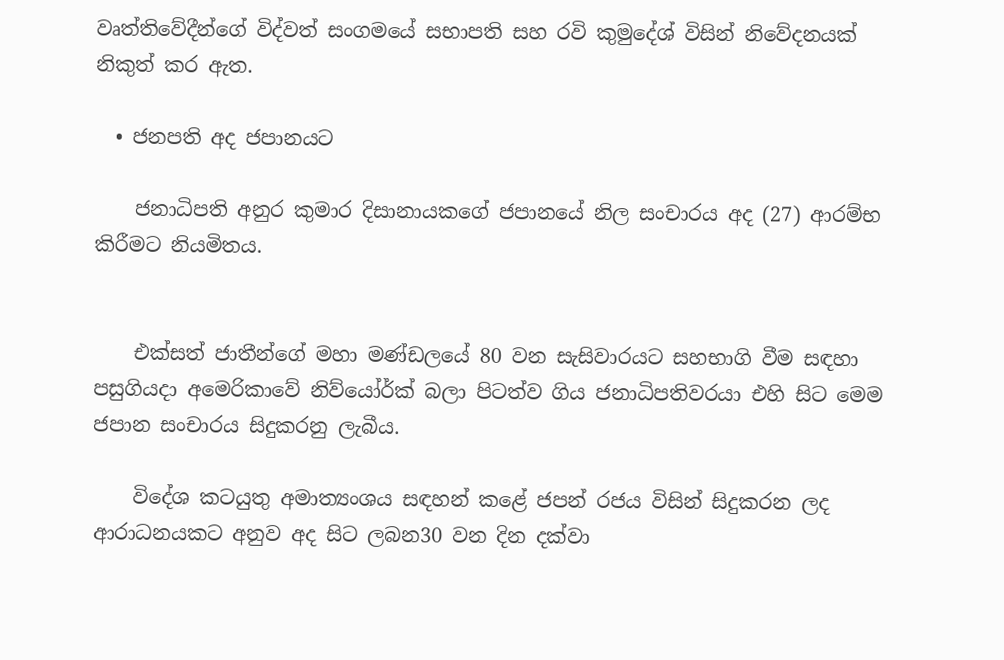වෘත්තිවේදීන්ගේ විද්වත් සංගමයේ සභාපති සහ රවි කුමුදේශ් විසින් නිවේදනයක් නිකුත් කර ඇත.

  • ජනපති අද ජපානයට

    ජනාධිපති අනුර කුමාර දිසානායකගේ ජපානයේ නිල සංචාරය අද (27) ආරම්භ කිරීමට නියමිතය.


    එක්සත් ජාතීන්ගේ මහා මණ්ඩලයේ 80 වන සැසිවාරයට සහභාගි වීම සඳහා පසුගියදා අමෙරිකාවේ නිව්යෝර්ක් බලා පිටත්ව ගිය ජනාධිපතිවරයා එහි සිට මෙම ජපාන සංචාරය සිදුකරනු ලැබීය.

    විදේශ කටයුතු අමාත්‍යංශය සඳහන් කළේ ජපන් රජය විසින් සිදුකරන ලද ආරාධනයකට අනුව අද සිට ලබන30 වන දින දක්වා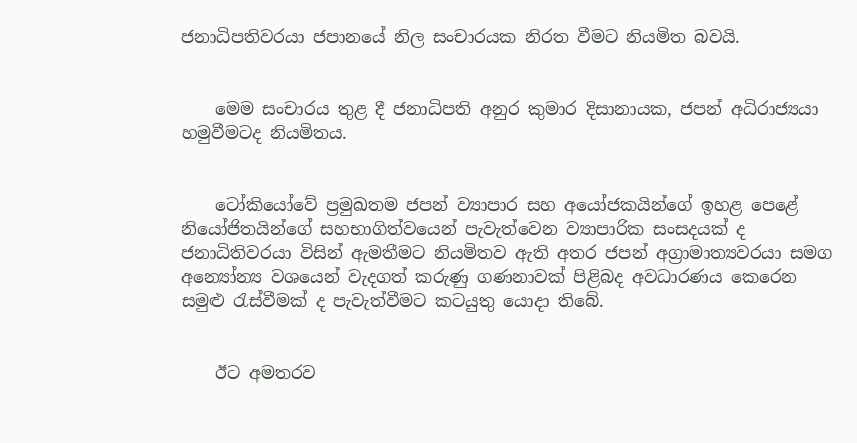ජනාධිපතිවරයා ජපානයේ නිල සංචාරයක නිරත වීමට නියමිත බවයි.


    මෙම සංචාරය තුළ දී ජනාධිපති අනුර කුමාර දිසානායක, ජපන් අධිරාජ්‍යයා හමුවීමටද නියමිතය.


    ටෝකියෝවේ ප්‍රමුඛතම ජපන් ව්‍යාපාර සහ අයෝජකයින්ගේ ඉහළ පෙළේ නියෝජිතයින්ගේ සහභාගිත්වයෙන් පැවැත්වෙන ව්‍යාපාරික සංසදයක් ද ජනාධිතිවරයා විසින් ඇමතීමට නියමිතව ඇති අතර ජපන් අග්‍රාමාත්‍යවරයා සමග අන්‍යෝන්‍ය වශයෙන් වැදගත් කරුණු ගණනාවක් පිළිබද අවධාරණය කෙරෙන සමුළු රැස්වීමක් ද පැවැත්වීමට කටයුතු යොදා තිබේ.


    ඊට අමතරව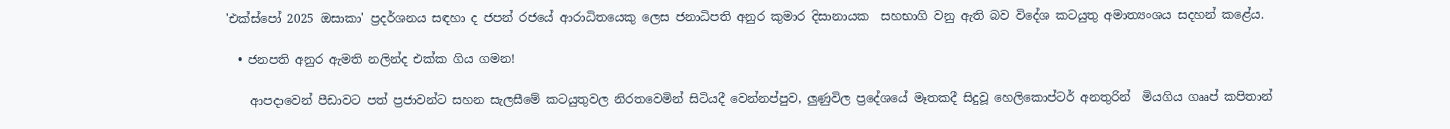'එක්ස්පෝ 2025 ඔසාකා' ප්‍රදර්ශනය සඳහා ද ජපන් රජයේ ආරාධිතයෙකු ලෙස ජනාධිපති අනුර කුමාර දිසානායක  සහභාගි වනු ඇති බව විදේශ කටයුතු අමාත්‍යංශය සදහන් කළේය.

  • ජනපති අනුර ඇමති නලින්ද එක්ක ගිය ගමන!

    ආපදාවෙන් පීඩාවට පත් ප්‍රජාවන්ට සහන සැලසීමේ කටයුතුවල නිරතවෙමින් සිටියදී වෙන්නප්පුව, ලුණුවිල ප්‍රදේශයේ මෑතකදී සිදුවූ හෙලිකොප්ටර් අනතුරින්  මියගිය ගෲප් කපිතාන්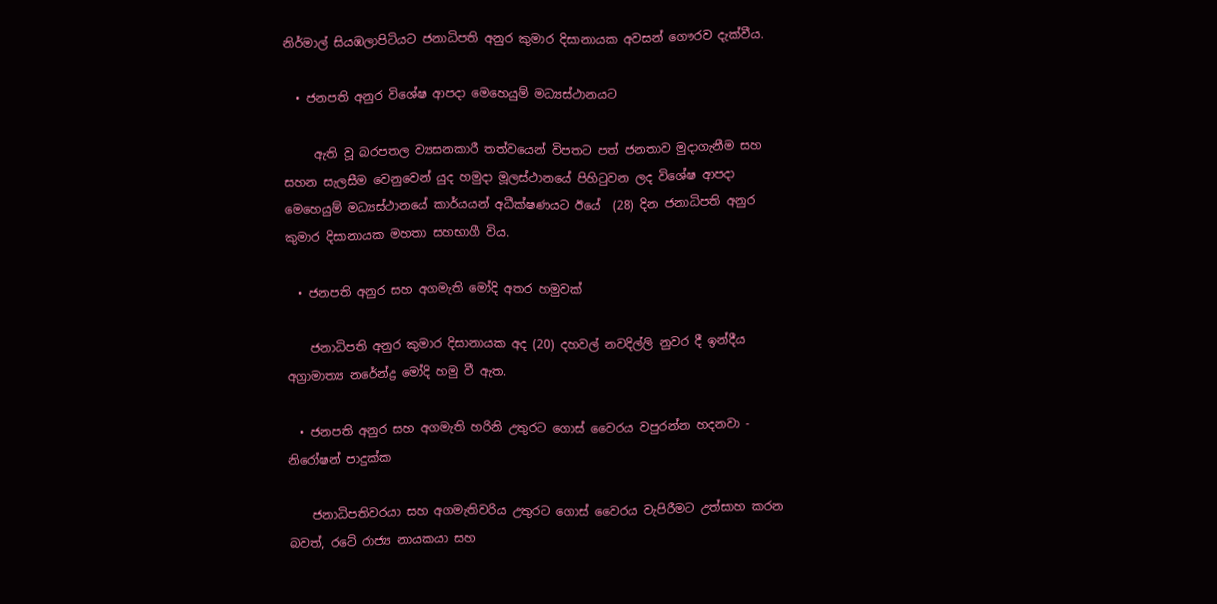නිර්මාල් සියඹලාපිටියට ජනාධිපති අනුර කුමාර දිසානායක අවසන් ගෞරව දැක්වීය.

  • ජනපති අනුර විශේෂ ආපදා මෙහෙයුම් මධ්‍යස්ථානයට

     ඇති වූ බරපතල ව්‍යසනකාරී තත්වයෙන් විපතට පත් ජනතාව මුදාගැනීම සහ සහන සැලසීම වෙනුවෙන් යුද හමුදා මූලස්ථානයේ පිහිටුවන ලද විශේෂ ආපදා මෙහෙයුම් මධ්‍යස්ථානයේ කාර්යයන් අධීක්ෂණයට ඊයේ  (28) දින ජනාධිපති අනුර කුමාර දිසානායක මහතා සහභාගී විය.

  • ජනපති අනුර සහ අගමැති මෝදි අතර හමුවක්

    ජනාධිපති අනුර කුමාර දිසානායක අද (20) දහවල් නවදිල්ලි නුවර දී ඉන්දීය අග්‍රාමාත්‍ය නරේන්ද්‍ර මෝදි හමු වී ඇත.

  • ජනපති අනුර සහ අගමැති හරිනි උතුරට ගොස් වෛරය වපුරන්න හදනවා - නිරෝෂන් පාදුක්ක

    ජනාධිපතිවරයා සහ අගමැතිවරිය උතුරට ගොස් වෛරය වැපිරීමට උත්සාහ කරන බවත්, රටේ රාජ්‍ය නායකයා සහ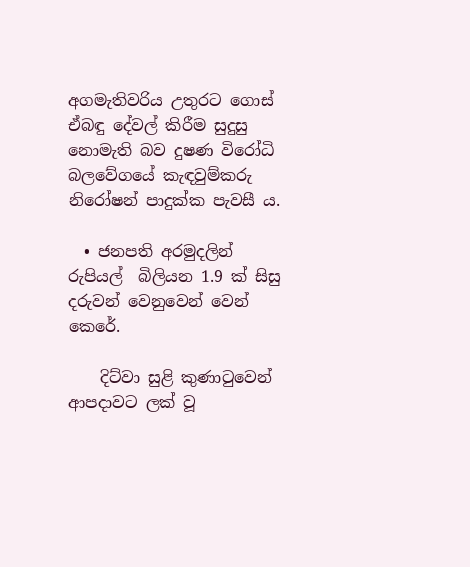අගමැතිවරිය උතුරට ගොස් ඒබඳු දේවල් කිරීම සුදුසු නොමැති බව දුෂණ විරෝධි බලවේගයේ කැඳවුම්කරු නිරෝෂන් පාදුක්ක පැවසී ය.

  • ජනපති අරමුදලින් රුපියල්  බිලියන 1.9 ක් සිසු දරුවන් වෙනුවෙන් වෙන් කෙරේ.

    දිට්වා සුළි කුණාටුවෙන් ආපදාවට ලක් වූ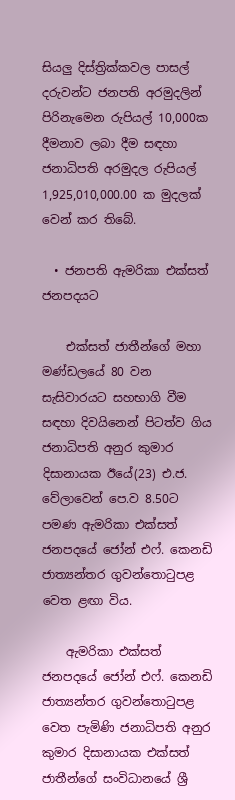සියලු දිස්ත්‍රික්කවල පාසල් දරුවන්ට ජනපති අරමුදලින් පිරිනැමෙන රුපියල් 10,000ක දීමනාව ලබා දීම සඳහා ජනාධිපති අරමුදල රුපියල් 1,925,010,000.00 ක මුදලක් වෙන් කර තිබේ.

  • ජනපති ඇමරිකා එක්සත් ජනපදයට

    එක්සත් ජාතීන්ගේ මහා මණ්ඩලයේ 80 වන සැසිවාරයට සහභාගි වීම සඳහා දිවයිනෙන් පිටත්ව ගිය ජනාධිපති අනුර කුමාර දිසානායක ඊයේ(23) එ.ජ. වේලාවෙන් පෙ.ව 8.50ට පමණ ඇමරිකා එක්සත් ජනපදයේ ජෝන් එෆ්. කෙනඩි ජාත්‍යන්තර ගුවන්තොටුපළ වෙත ළඟා විය.

    ඇමරිකා එක්සත් ජනපදයේ ජෝන් එෆ්. කෙනඩි ජාත්‍යන්තර ගුවන්තොටුපළ වෙත පැමිණි ජනාධිපති අනුර කුමාර දිසානායක එක්සත් ජාතීන්ගේ සංවිධානයේ ශ්‍රී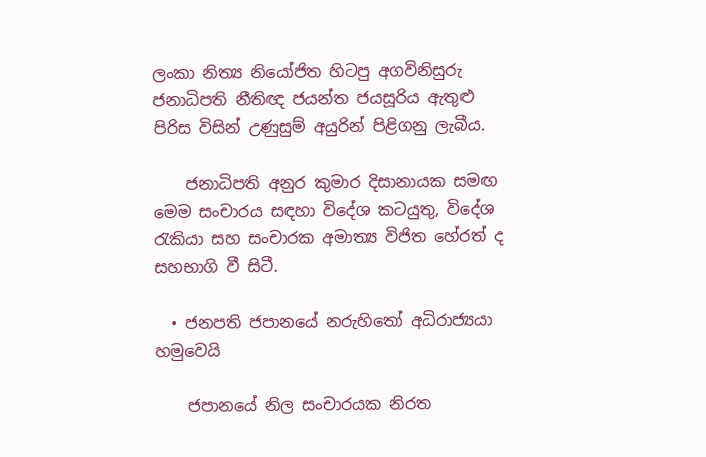ලංකා නිත්‍ය නියෝජිත හිටපු අගවිනිසුරු ජනාධිපති නීතිඥ ජයන්ත ජයසූරිය ඇතුළු පිරිස විසින් උණුසුම් අයුරින් පිළිගනු ලැබීය.

    ජනාධිපති අනුර කුමාර දිසානායක සමඟ මෙම සංචාරය සඳහා විදේශ කටයුතු, විදේශ රැකියා සහ සංචාරක අමාත්‍ය විජිත හේරත් ද සහභාගි වී සිටී.

  • ජනපති ජපානයේ නරුහිතෝ අධිරාජ්‍යයා හමුවෙයි

    ජපානයේ නිල සංචාරයක නිරත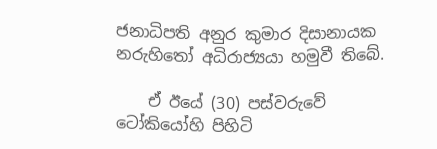ජනාධිපති අනුර කුමාර දිසානායක නරුහිතෝ අධිරාජ්‍යයා හමුවී තිබේ.

    ඒ ඊයේ (30) පස්වරුවේ ටෝකියෝහි පිහිටි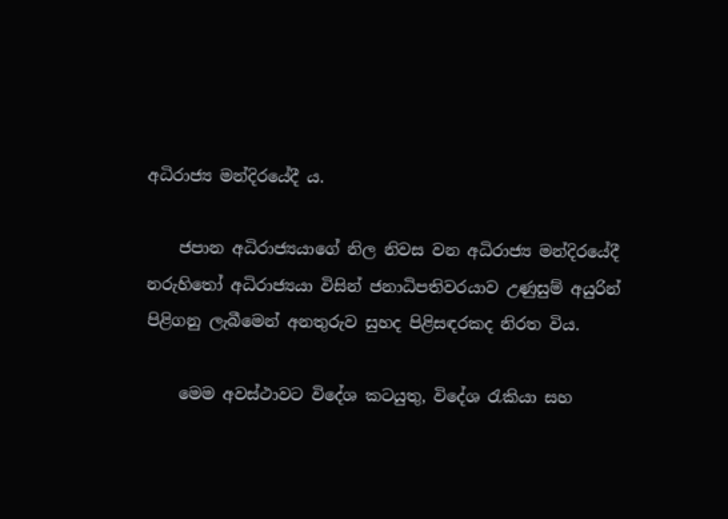අධිරාජ්‍ය මන්දිරයේදී ය.

    ජපාන අධිරාජ්‍යයාගේ නිල නිවස වන අධිරාජ්‍ය මන්දිරයේදී නරුහිතෝ අධිරාජ්‍යයා විසින් ජනාධිපතිවරයාව උණුසුම් අයුරින් පිළිගනු ලැබීමෙන් අනතුරුව සුහද පිළිසඳරකද නිරත විය.

    මෙම අවස්ථාවට විදේශ කටයුතු, විදේශ රැකියා සහ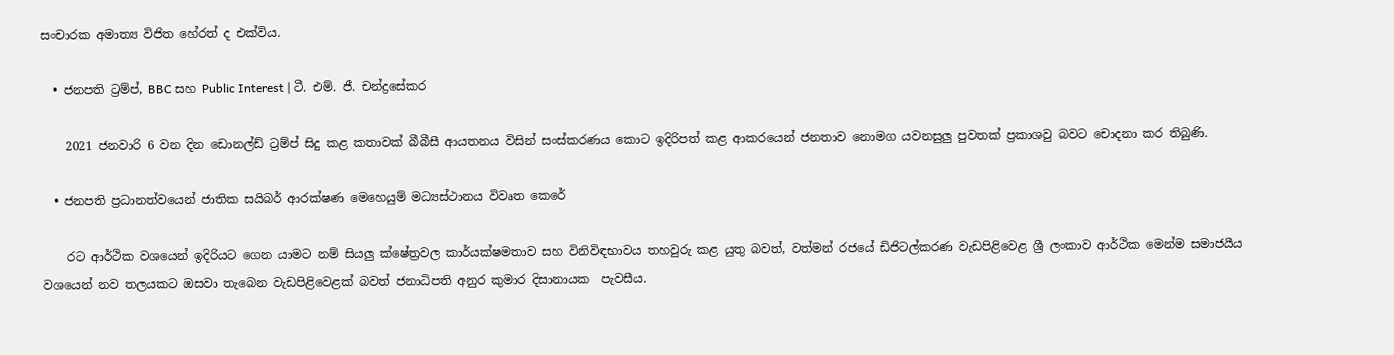සංචාරක අමාත්‍ය විජිත හේරත් ද එක්විය.

  • ජනපති ට්‍රම්ප්, BBC සහ Public Interest | ටී. එම්. ජී. චන්ද්‍රසේකර

    2021 ජනවාරි 6 වන දින ඩොනල්ඩ් ට්‍රම්ප් සිදු කළ කතාවක් බීබීසී ආයතනය විසින් සංස්කරණය කොට ඉදිරිපත් කළ ආකරයෙන් ජනතාව නොමග යවනසුලු පුවතක් ප්‍රකාශවු බවට චොදනා කර තිබුණි.

  • ජනපති ප්‍රධානත්වයෙන් ජාතික සයිබර් ආරක්ෂණ මෙහෙයුම් මධ්‍යස්ථානය විවෘත කෙරේ

    රට ආර්ථික වශයෙන් ඉදිරියට ගෙන යාමට නම් සියලු ක්ෂේත්‍රවල කාර්යක්ෂමතාව සහ විනිවිඳභාවය තහවුරු කළ යුතු බවත්, වත්මන් රජයේ ඩිජිටල්කරණ වැඩපිළිවෙළ ශ්‍රී ලංකාව ආර්ථික මෙන්ම සමාජයීය වශයෙන් නව තලයකට ඔසවා තැබෙන වැඩපිළිවෙළක් බවත් ජනාධිපති අනුර කුමාර දිසානායක  පැවසීය.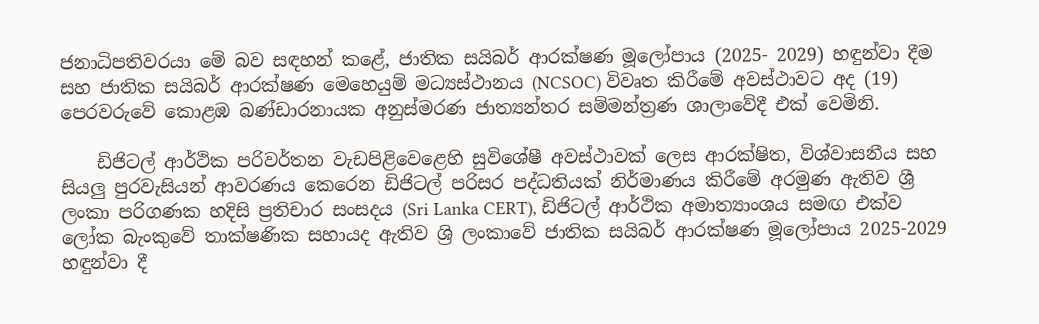ජනාධිපතිවරයා මේ බව සඳහන් කළේ, ජාතික සයිබර් ආරක්ෂණ මූලෝපාය (2025- 2029) හඳුන්වා දීම සහ ජාතික සයිබර් ආරක්ෂණ මෙහෙයුම් මධ්‍යස්ථානය (NCSOC) විවෘත කිරීමේ අවස්ථාවට අද (19) පෙරවරුවේ කොළඹ බණ්ඩාරනායක අනුස්මරණ ජාත්‍යන්තර සම්මන්ත්‍රණ ශාලාවේදී එක් වෙමිනි.

    ඩිජිටල් ආර්ථික පරිවර්තන වැඩපිළිවෙළෙහි සුවිශේෂී අවස්ථාවක් ලෙස ආරක්ෂිත, විශ්වාසනීය සහ සියලු පුරවැසියන් ආවරණය කෙරෙන ඩිජිටල් පරිසර පද්ධතියක් නිර්මාණය කිරීමේ අරමුණ ඇතිව ශ්‍රී ලංකා පරිගණක හදිසි ප්‍රතිචාර සංසදය (Sri Lanka CERT), ඩිජිටල් ආර්ථික අමාත්‍යාංශය සමඟ එක්ව ලෝක බැංකුවේ තාක්ෂණික සහායද ඇතිව ශ්‍රි ලංකාවේ ජාතික සයිබර් ආරක්ෂණ මූලෝපාය 2025-2029 හඳුන්වා දී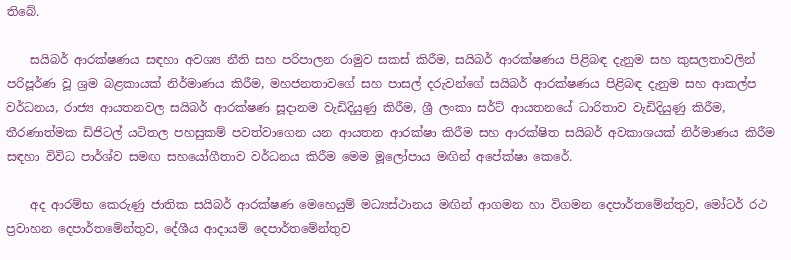තිබේ.

    සයිබර් ආරක්ෂණය සඳහා අවශ්‍ය නීති සහ පරිපාලන රාමුව සකස් කිරීම, සයිබර් ආරක්ෂණය පිළිබඳ දැනුම සහ කුසලතාවලින් පරිපූර්ණ වූ ශ්‍රම බළකායක් නිර්මාණය කිරීම, මහජනතාවගේ සහ පාසල් දරුවන්ගේ සයිබර් ආරක්ෂණය පිළිබඳ දැනුම සහ ආකල්ප වර්ධනය, රාජ්‍ය ආයතනවල සයිබර් ආරක්ෂණ සූදානම වැඩිදියුණු කිරීම, ශ්‍රී ලංකා සර්ට් ආයතනයේ ධාරිතාව වැඩිදියුණු කිරීම, තීරණාත්මක ඩිජිටල් යටිතල පහසුකම් පවත්වාගෙන යන ආයතන ආරක්ෂා කිරීම සහ ආරක්ෂිත සයිබර් අවකාශයක් නිර්මාණය කිරීම සඳහා විවිධ පාර්ශ්ව සමඟ සහයෝගීතාව වර්ධනය කිරීම මෙම මූලෝපාය මඟින් අපේක්ෂා කෙරේ.

    අද ආරම්භ කෙරුණු ජාතික සයිබර් ආරක්ෂණ මෙහෙයුම් මධ්‍යස්ථානය මඟින් ආගමන හා විගමන දෙපාර්තමේන්තුව, මෝටර් රථ ප්‍රවාහන දෙපාර්තමේන්තුව, දේශීය ආදායම් දෙපාර්තමේන්තුව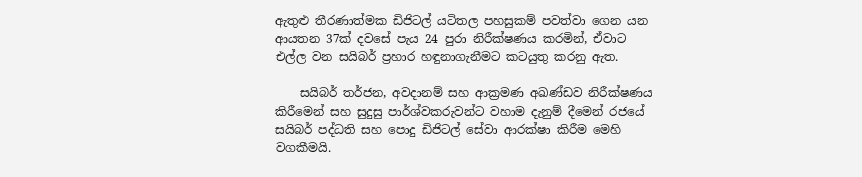ඇතුළු තීරණාත්මක ඩිජිටල් යටිතල පහසුකම් පවත්වා ගෙන යන ආයතන 37ක් දවසේ පැය 24 පුරා නිරීක්ෂණය කරමින්, ඒවාට එල්ල වන සයිබර් ප්‍රහාර හඳුනාගැනීමට කටයුතු කරනු ඇත.

    සයිබර් තර්ජන, අවදානම් සහ ආක්‍රමණ අඛණ්ඩව නිරීක්ෂණය කිරීමෙන් සහ සුදුසු පාර්ශ්වකරුවන්ට වහාම දැනුම් දීමෙන් රජයේ සයිබර් පද්ධති සහ පොදු ඩිජිටල් සේවා ආරක්ෂා කිරීම මෙහි වගකීමයි.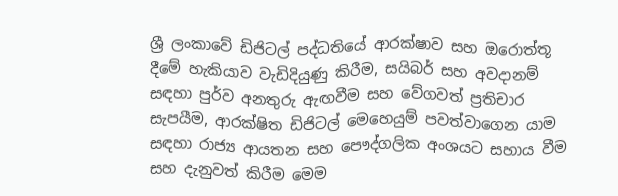ශ්‍රී ලංකාවේ ඩිජිටල් පද්ධතියේ ආරක්ෂාව සහ ඔරොත්තූ දීමේ හැකියාව වැඩිදියුණු කිරීම, සයිබර් සහ අවදානම් සඳහා පුර්ව අනතුරු ඇඟවීම සහ වේගවත් ප්‍රතිචාර සැපයීම, ආරක්ෂිත ඩිජිටල් මෙහෙයුම් පවත්වාගෙන යාම සඳහා රාජ්‍ය ආයතන සහ පෞද්ගලික අංශයට සහාය වීම සහ දැනුවත් කිරීම මෙම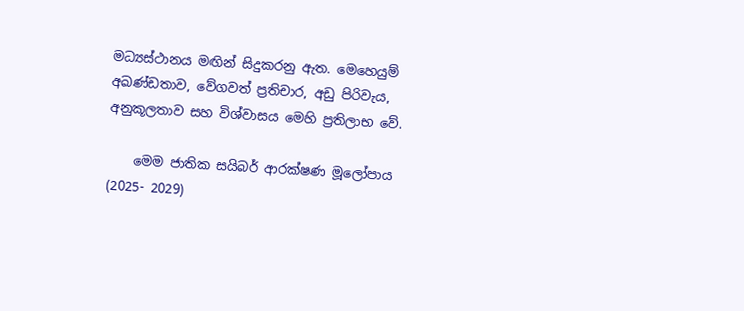මධ්‍යස්ථානය මඟින් සිදුකරනු ඇත. මෙහෙයුම් අඛණ්ඩතාව, වේගවත් ප්‍රතිචාර, අඩු පිරිවැය, අනුකූලතාව සහ විශ්වාසය මෙහි ප්‍රතිලාභ වේ.

    මෙම ජාතික සයිබර් ආරක්ෂණ මූලෝපාය (2025- 2029)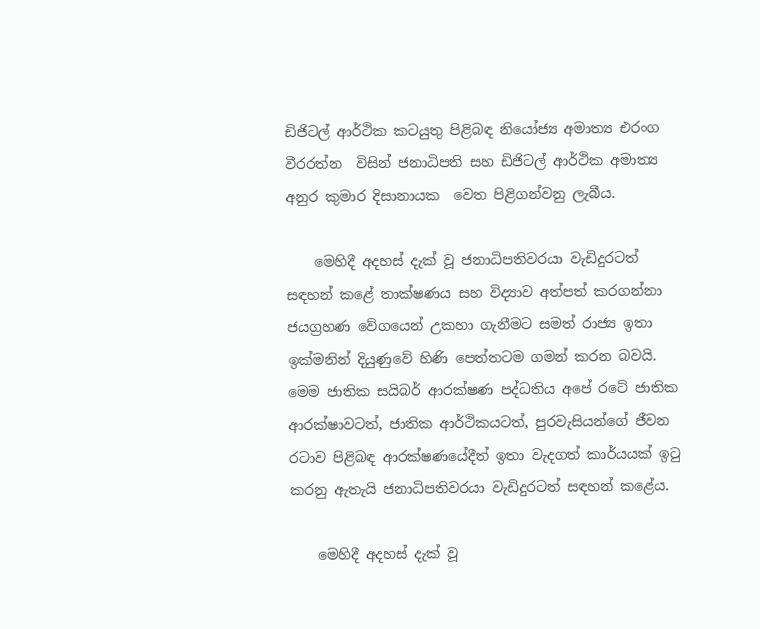ඩිජිටල් ආර්ථික කටයුතු පිළිබඳ නියෝජ්‍ය අමාත්‍ය එරංග වීරරත්න  විසින් ජනාධිපති සහ ඩිජිටල් ආර්ථික අමාත්‍ය අනුර කුමාර දිසානායක  වෙත පිළිගන්වනු ලැබීය.

    මෙහිදී අදහස් දැක් වූ ජනාධිපතිවරයා වැඩිදුරටත් සඳහන් කළේ තාක්ෂණය සහ විද්‍යාව අත්පත් කරගන්නා ජයග්‍රහණ වේගයෙන් උකහා ගැනීමට සමත් රාජ්‍ය ඉතා ඉක්මනින් දියුණුවේ හිණි පෙත්තටම ගමන් කරන බවයි. මෙම ජාතික සයිබර් ආරක්ෂණ පද්ධතිය අපේ රටේ ජාතික ආරක්ෂාවටත්, ජාතික ආර්ථිකයටත්, පුරවැසියන්ගේ ජීවන රටාව පිළිබඳ ආරක්ෂණයේදීත් ඉතා වැදගත් කාර්යයක් ඉටු කරනු ඇතැයි ජනාධිපතිවරයා වැඩිදුරටත් සඳහන් කළේය.

    මෙහිදී අදහස් දැක් වූ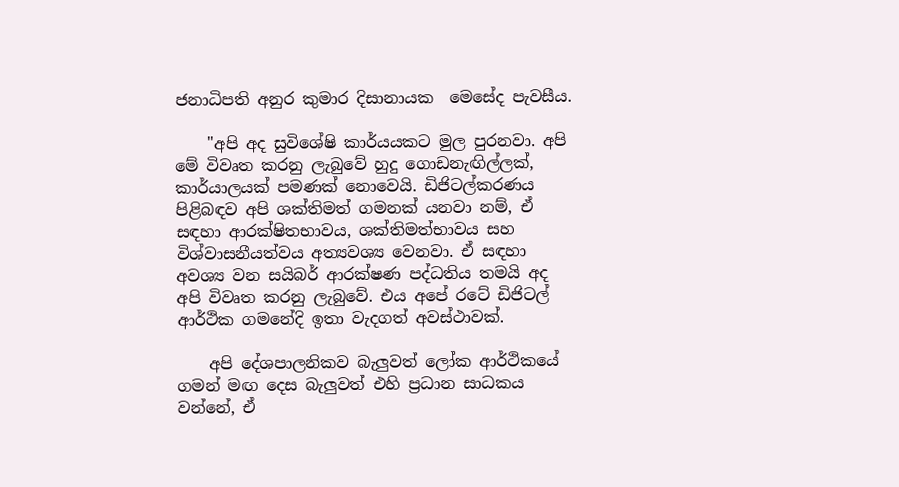ජනාධිපති අනුර කුමාර දිසානායක  මෙසේද පැවසීය.

    "අපි අද සුවිශේෂි කාර්යයකට මුල පුරනවා. අපි මේ විවෘත කරනු ලැබුවේ හුදු ගොඩනැඟිල්ලක්, කාර්යාලයක් පමණක් නොවෙයි. ඩිජිටල්කරණය පිළිබඳව අපි ශක්තිමත් ගමනක් යනවා නම්, ඒ සඳහා ආරක්ෂිතභාවය, ශක්තිමත්භාවය සහ විශ්වාසනීයත්වය අත්‍යවශ්‍ය වෙනවා. ඒ සඳහා අවශ්‍ය වන සයිබර් ආරක්ෂණ පද්ධතිය තමයි අද අපි විවෘත කරනු ලැබුවේ. එය අපේ රටේ ඩිජිටල් ආර්ථික ගමනේදි ඉතා වැදගත් අවස්ථාවක්.

    අපි දේශපාලනිකව බැලුවත් ලෝක ආර්ථිකයේ ගමන් මඟ දෙස බැලුවත් එහි ප්‍රධාන සාධකය වන්නේ, ඒ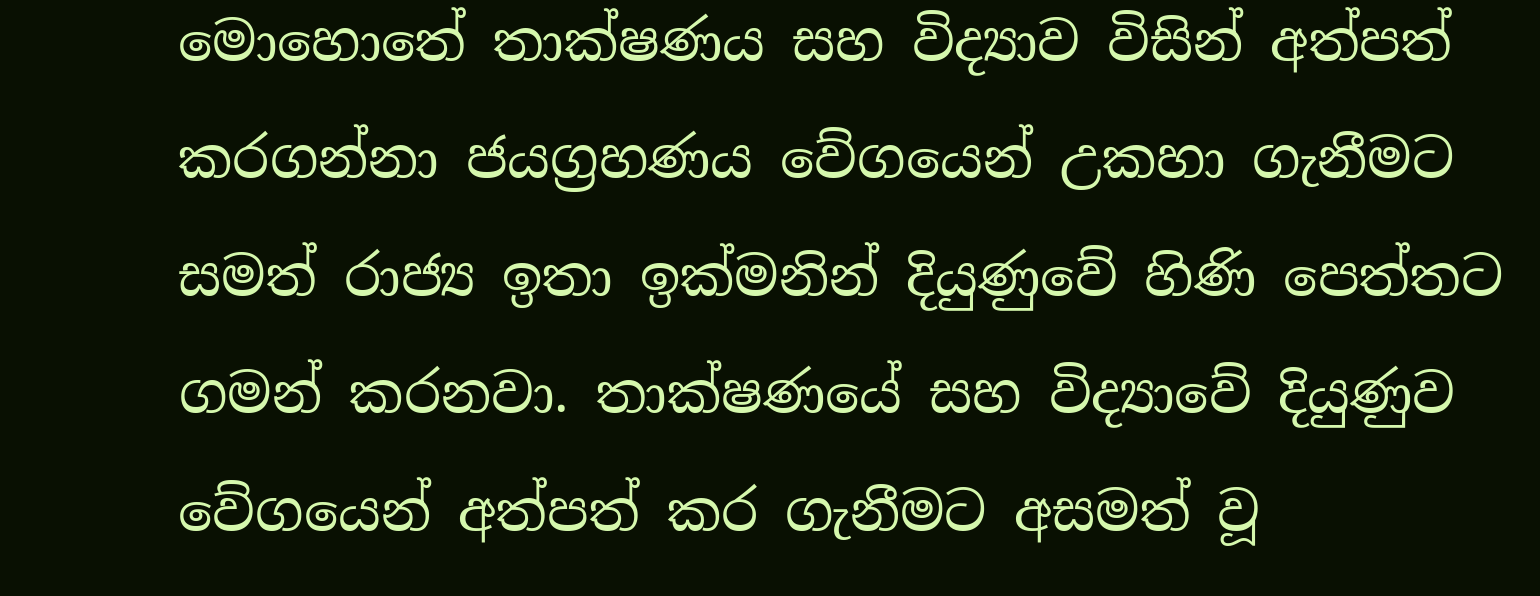මොහොතේ තාක්ෂණය සහ විද්‍යාව විසින් අත්පත් කරගන්නා ජයග්‍රහණය වේගයෙන් උකහා ගැනීමට සමත් රාජ්‍ය ඉතා ඉක්මනින් දියුණුවේ හිණි පෙත්තට ගමන් කරනවා. තාක්ෂණයේ සහ විද්‍යාවේ දියුණුව වේගයෙන් අත්පත් කර ගැනීමට අසමත් වූ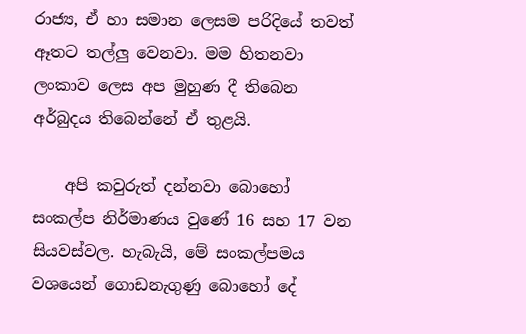රාජ්‍ය, ඒ හා සමාන ලෙසම පරිදියේ තවත් ඈතට තල්ලු වෙනවා. මම හිතනවා ලංකාව ලෙස අප මුහුණ දී තිබෙන අර්බුදය තිබෙන්නේ ඒ තුළයි.

    අපි කවුරුත් දන්නවා බොහෝ සංකල්ප නිර්මාණය වුණේ 16 සහ 17 වන සියවස්වල. හැබැයි, මේ සංකල්පමය වශයෙන් ගොඩනැගුණු බොහෝ දේ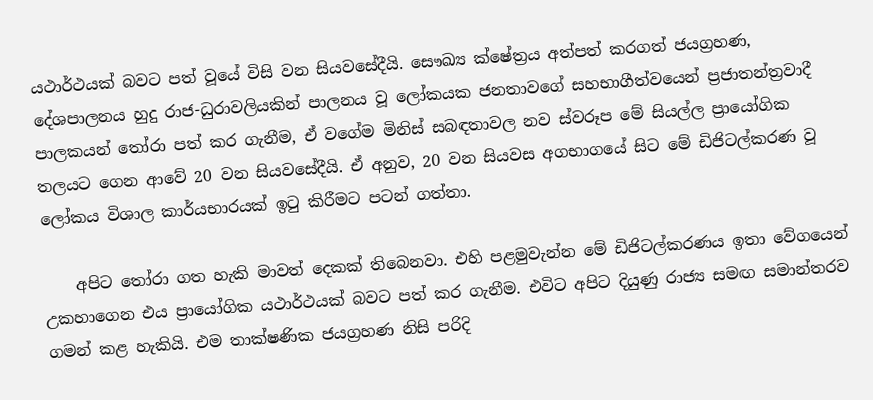යථාර්ථයක් බවට පත් වූයේ විසි වන සියවසේදීයි. සෞඛ්‍ය ක්ෂේත්‍රය අත්පත් කරගත් ජයග්‍රහණ, දේශපාලනය හුදු රාජ-ධුරාවලියකින් පාලනය වූ ලෝකයක ජනතාවගේ සහභාගීත්වයෙන් ප්‍රජාතන්ත්‍රවාදී පාලකයන් තෝරා පත් කර ගැනීම, ඒ වගේම මිනිස් සබඳතාවල නව ස්වරූප මේ සියල්ල ප්‍රායෝගික තලයට ගෙන ආවේ 20 වන සියවසේදීයි. ඒ අනුව, 20 වන සියවස අගභාගයේ සිට මේ ඩිජිටල්කරණ වූ ලෝකය විශාල කාර්යභාරයක් ඉටු කිරීමට පටන් ගත්තා.

    අපිට තෝරා ගත හැකි මාවත් දෙකක් තිබෙනවා. එහි පළමුවැන්න මේ ඩිජිටල්කරණය ඉතා වේගයෙන් උකහාගෙන එය ප්‍රායෝගික යථාර්ථයක් බවට පත් කර ගැනීම. එවිට අපිට දියුණු රාජ්‍ය සමඟ සමාන්තරව ගමන් කළ හැකියි. එම තාක්ෂණික ජයග්‍රහණ නිසි පරිදි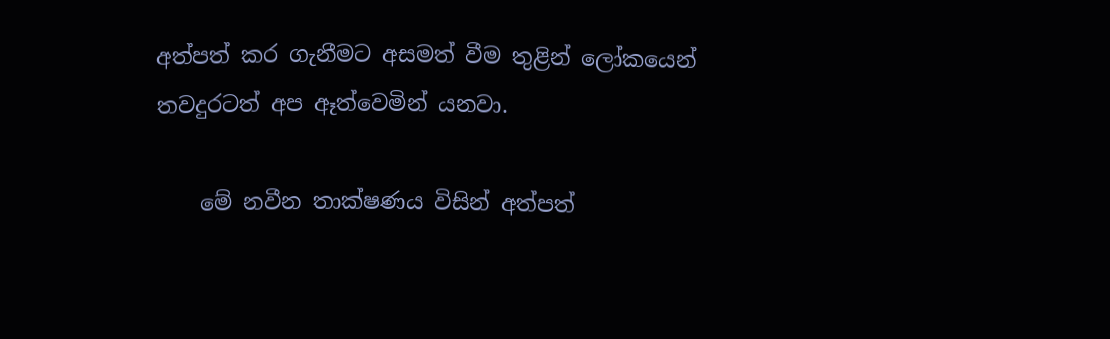අත්පත් කර ගැනීමට අසමත් වීම තුළින් ලෝකයෙන් තවදුරටත් අප ඈත්වෙමින් යනවා.

    මේ නවීන තාක්ෂණය විසින් අත්පත්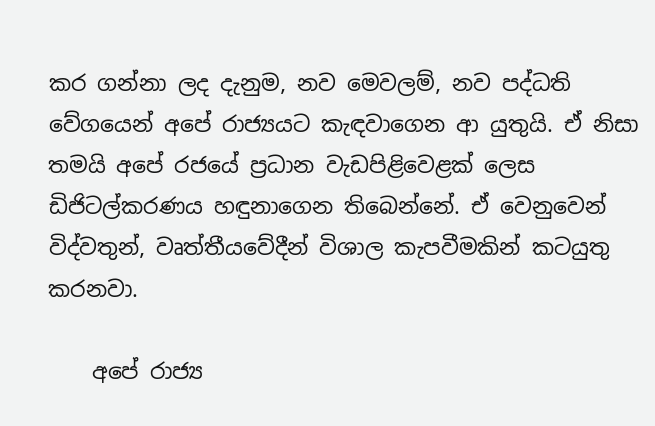කර ගන්නා ලද දැනුම, නව මෙවලම්, නව පද්ධති වේගයෙන් අපේ රාජ්‍යයට කැඳවාගෙන ආ යුතුයි. ඒ නිසා තමයි අපේ රජයේ ප්‍රධාන වැඩපිළිවෙළක් ලෙස ඩිජිටල්කරණය හඳුනාගෙන තිබෙන්නේ. ඒ වෙනුවෙන් විද්වතුන්, වෘත්තීයවේදීන් විශාල කැපවීමකින් කටයුතු කරනවා.

    අපේ රාජ්‍ය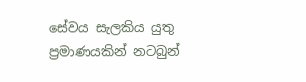සේවය සැලකිය යුතු ප්‍රමාණයකින් නටබුන්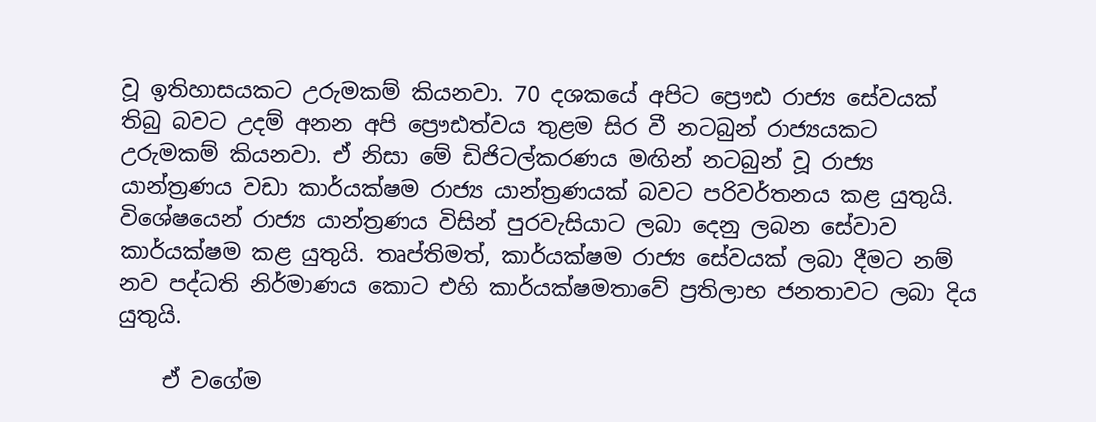වූ ඉතිහාසයකට උරුමකම් කියනවා. 70 දශකයේ අපිට ප්‍රෞඪ රාජ්‍ය සේවයක් තිබු බවට උදම් අනන අපි ප්‍රෞඪත්වය තුළම සිර වී නටබුන් රාජ්‍යයකට උරුමකම් කියනවා. ඒ නිසා මේ ඩිජිටල්කරණය මඟින් නටබුන් වූ රාජ්‍ය යාන්ත්‍රණය වඩා කාර්යක්ෂම රාජ්‍ය යාන්ත්‍රණයක් බවට පරිවර්තනය කළ යුතුයි. විශේෂයෙන් රාජ්‍ය යාන්ත්‍රණය විසින් පුරවැසියාට ලබා දෙනු ලබන සේවාව කාර්යක්ෂම කළ යුතුයි. තෘප්තිමත්, කාර්යක්ෂම රාජ්‍ය සේවයක් ලබා දීමට නම් නව පද්ධති නිර්මාණය කොට එහි කාර්යක්ෂමතාවේ ප්‍රතිලාභ ජනතාවට ලබා දිය යුතුයි.

    ඒ වගේම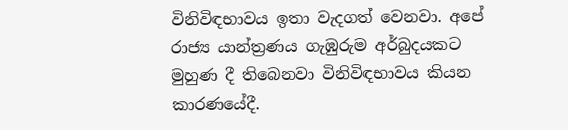විනිවිඳභාවය ඉතා වැදගත් වෙනවා. අපේ රාජ්‍ය යාන්ත්‍රණය ගැඹුරුම අර්බුදයකට මුහුණ දී තිබෙනවා විනිවිඳභාවය කියන කාරණයේදී.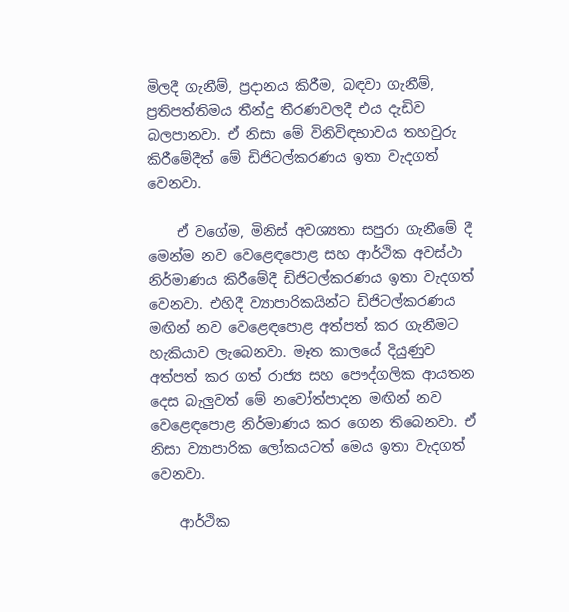මිලදී ගැනීම්, ප්‍රදානය කිරීම, බඳවා ගැනීම්, ප්‍රතිපත්තිමය තීන්දු තීරණවලදී එය දැඩිව බලපානවා. ඒ නිසා මේ විනිවිඳභාවය තහවුරු කිරීමේදීත් මේ ඩිජිටල්කරණය ඉතා වැදගත් වෙනවා.

    ඒ වගේම, මිනිස් අවශ්‍යතා සපුරා ගැනීමේ දී මෙන්ම නව වෙළෙඳපොළ සහ ආර්ථික අවස්ථා නිර්මාණය කිරීමේදී ඩිජිටල්කරණය ඉතා වැදගත් වෙනවා. එහිදී ව්‍යාපාරිකයින්ට ඩිජිටල්කරණය මඟින් නව වෙළෙඳපොළ අත්පත් කර ගැනීමට හැකියාව ලැබෙනවා. මෑත කාලයේ දියුණුව අත්පත් කර ගත් රාජ්‍ය සහ පෞද්ගලික ආයතන දෙස බැලුවත් මේ නවෝත්පාදන මඟින් නව වෙළෙඳපොළ නිර්මාණය කර ගෙන තිබෙනවා. ඒ නිසා ව්‍යාපාරික ලෝකයටත් මෙය ඉතා වැදගත් වෙනවා.

    ආර්ථික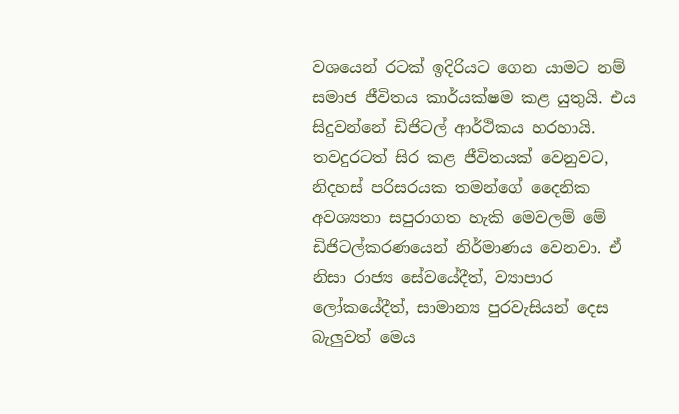වශයෙන් රටක් ඉදිරියට ගෙන යාමට නම් සමාජ ජීවිතය කාර්යක්ෂම කළ යුතුයි. එය සිදුවන්නේ ඩිජිටල් ආර්ථිකය හරහායි. තවදුරටත් සිර කළ ජීවිතයක් වෙනුවට, නිදහස් පරිසරයක තමන්ගේ දෛනික අවශ්‍යතා සපුරාගත හැකි මෙවලම් මේ ඩිජිටල්කරණයෙන් නිර්මාණය වෙනවා. ඒ නිසා රාජ්‍ය සේවයේදීත්, ව්‍යාපාර ලෝකයේදීත්, සාමාන්‍ය පුරවැසියන් දෙස බැලුවත් මෙය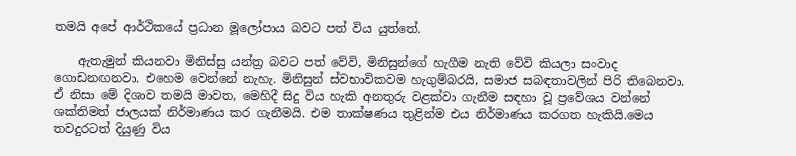තමයි අපේ ආර්ථිකයේ ප්‍රධාන මූලෝපාය බවට පත් විය යුත්තේ.

    ඇතැමුන් කියනවා මිනිස්සු යන්ත්‍ර බවට පත් වේවි, මිනිසුන්ගේ හැගීම නැති වේවි කියලා සංවාද ගොඩනඟනවා. එහෙම වෙන්නේ නැහැ. මිනිසුන් ස්වභාවිකවම හැගුම්බරයි, සමාජ සබඳතාවලින් පිරි තිබෙනවා. ඒ නිසා මේ දිශාව තමයි මාවත, මෙහිදී සිදු විය හැකි අනතුරු වළක්වා ගැනීම සඳහා වූ ප්‍රවේශය වන්නේ ශක්තිමත් ජාලයක් නිර්මාණය කර ගැනීමයි. එම තාක්ෂණය තුළින්ම එය නිර්මාණය කරගත හැකියි.මෙය තවදුරටත් දියුණු විය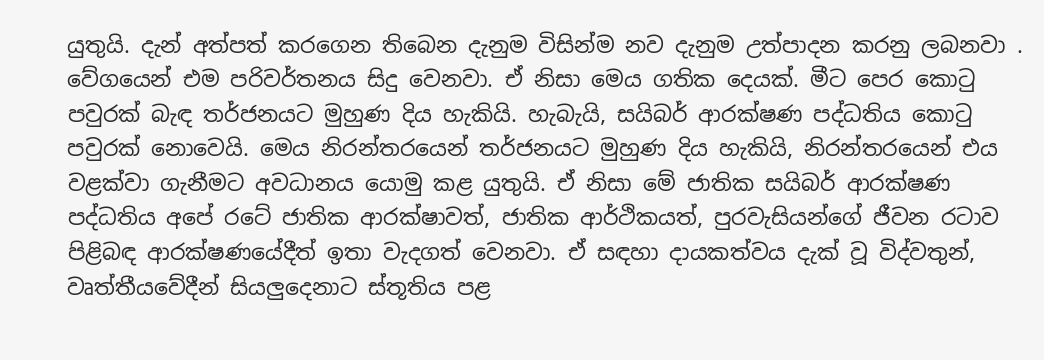යුතුයි. දැන් අත්පත් කරගෙන තිබෙන දැනුම විසින්ම නව දැනුම උත්පාදන කරනු ලබනවා . වේගයෙන් එම පරිවර්තනය සිදු වෙනවා. ඒ නිසා මෙය ගතික දෙයක්. මීට පෙර කොටු පවුරක් බැඳ තර්ජනයට මුහුණ දිය හැකියි. හැබැයි, සයිබර් ආරක්ෂණ පද්ධතිය කොටු පවුරක් නොවෙයි. මෙය නිරන්තරයෙන් තර්ජනයට මුහුණ දිය හැකියි, නිරන්තරයෙන් එය වළක්වා ගැනීමට අවධානය යොමු කළ යුතුයි. ඒ නිසා මේ ජාතික සයිබර් ආරක්ෂණ පද්ධතිය අපේ රටේ ජාතික ආරක්ෂාවත්, ජාතික ආර්ථිකයත්, පුරවැසියන්ගේ ජීවන රටාව පිළිබඳ ආරක්ෂණයේදීත් ඉතා වැදගත් වෙනවා. ඒ සඳහා දායකත්වය දැක් වූ විද්වතුන්, වෘත්තීයවේදීන් සියලුදෙනාට ස්තූතිය පළ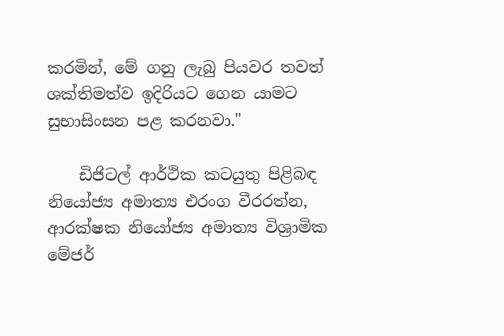කරමින්, මේ ගනු ලැබු පියවර තවත් ශක්තිමත්ව ඉදිරියට ගෙන යාමට සුභාසිංසන පළ කරනවා."

    ඩිජිටල් ආර්ථික කටයුතු පිළිබඳ නියෝජ්‍ය අමාත්‍ය එරංග වීරරත්න, ආරක්ෂක නියෝජ්‍ය අමාත්‍ය විශ්‍රාමික මේජර්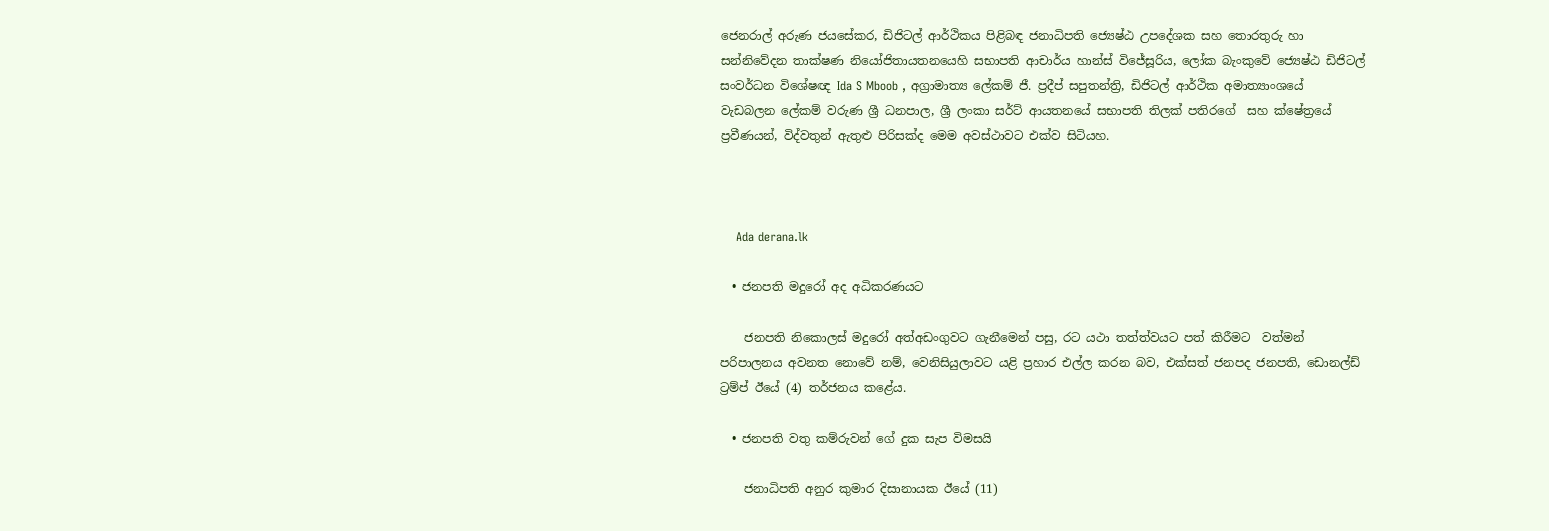ජෙනරාල් අරුණ ජයසේකර, ඩිජිටල් ආර්ථිකය පිළිබඳ ජනාධිපති ජ්‍යෙෂ්ඨ උපදේශක සහ තොරතුරු හා සන්නිවේදන තාක්ෂණ නියෝජිතායතනයෙහි සභාපති ආචාර්ය හාන්ස් විජේසූරිය, ලෝක බැංකුවේ ජ්‍යෙෂ්ඨ ඩිජිටල් සංවර්ධන විශේෂඥ Ida S Mboob , අග්‍රාමාත්‍ය ලේකම් ජී. ප්‍රදීප් සපුතන්ත්‍රි, ඩිජිටල් ආර්ථික අමාත්‍යාංශයේ වැඩබලන ලේකම් වරුණ ශ්‍රී ධනපාල, ශ්‍රී ලංකා සර්ට් ආයතනයේ සභාපති තිලක් පතිරගේ  සහ ක්ෂේත්‍රයේ ප්‍රවීණයන්, විද්වතුන් ඇතුළු පිරිසක්ද මෙම අවස්ථාවට එක්ව සිටියහ.



    Ada derana.lk

  • ජනපති මදුරෝ අද අධිකරණයට

    ජනපති නිකොලස් මදුරෝ අත්අඩංගුවට ගැනීමෙන් පසු, රට යථා තත්ත්වයට පත් කිරීමට  වත්මන් පරිපාලනය අවනත නොවේ නම්, වෙනිසියුලාවට යළි ප්‍රහාර එල්ල කරන බව, එක්සත් ජනපද ජනපති, ඩොනල්ඩ් ට්‍රම්ප් ඊයේ (4) තර්ජනය කළේය.

  • ජනපති වතු කම්රුවන් ගේ දුක සැප විමසයි

    ජනාධිපති අනුර කුමාර දිසානායක ඊයේ (11)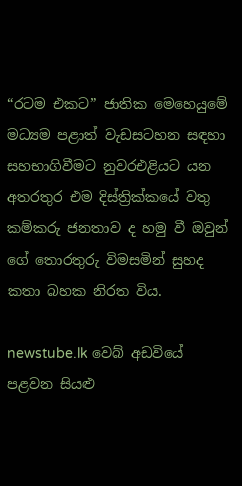“රටම එකට” ජාතික මෙහෙයුමේ මධ්‍යම පළාත් වැඩසටහන සඳහා සහභාගිවීමට නුවරඑළියට යන අතරතුර එම දිස්ත්‍රික්කයේ වතු කම්කරු ජනතාව ද හමු වී ඔවුන් ගේ තොරතුරු විමසමින් සුහද කතා බහක නිරත විය.

newstube.lk වෙබ් අඩවියේ පළවන සියළු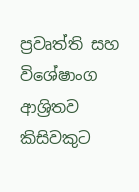ප්‍රවෘත්ති සහ විශේෂාංග ආශ්‍රිතව කිසිවකුට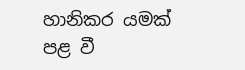හානිකර යමක් පළ වී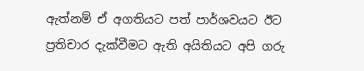ඇත්නම් ඒ අගතියට පත් පාර්ශවයට ඊට ප්‍රතිචාර දැක්වීමට ඇති අයිතියට අපි ගරු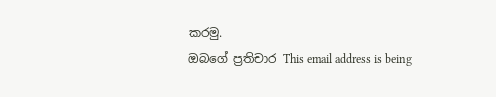කරමු.
ඔබගේ ප්‍රතිචාර This email address is being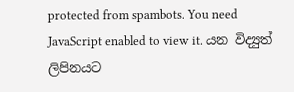protected from spambots. You need JavaScript enabled to view it. යන විද්‍යුත් ලිපිනයට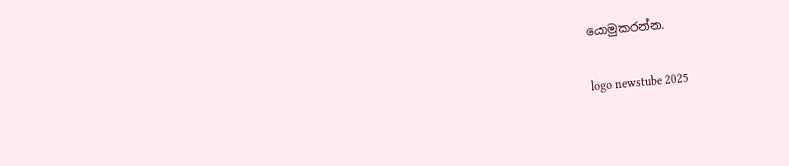යොමුකරන්න.

logo newstube 2025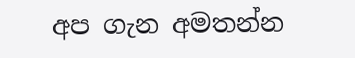අප ගැන අමතන්න